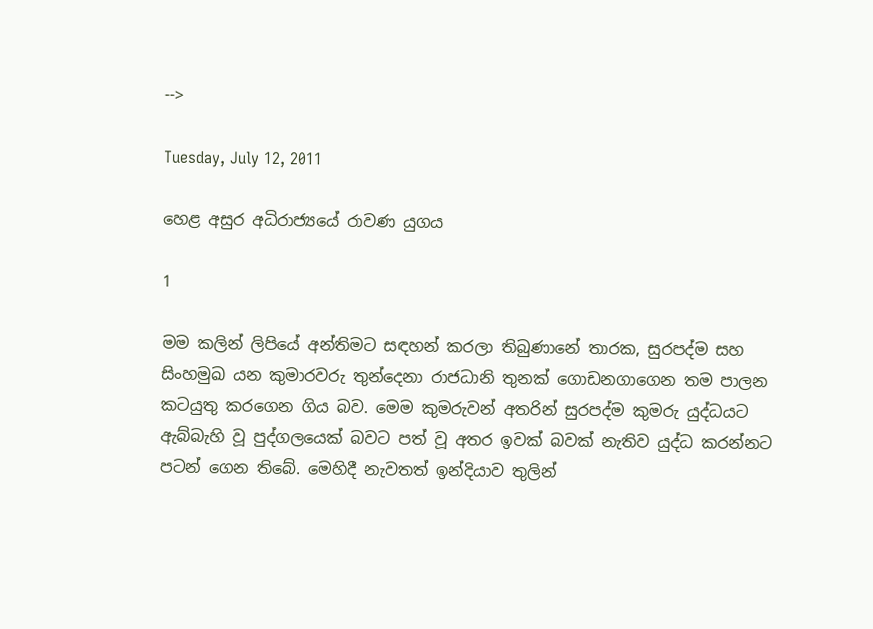-->

Tuesday, July 12, 2011

හෙළ අසුර අධිරාජ්‍යයේ රාවණ යුගය

1

මම කලින් ලිපියේ අන්තිමට සඳහන් කරලා තිබුණානේ තාරක, සුරපද්ම සහ සිංහමුඛ යන කුමාරවරු තුන්දෙනා රාජධානි තුනක් ගොඩනගාගෙන තම පාලන කටයුතු කරගෙන ගිය බව. මෙම කුමරුවන් අතරින් සුරපද්ම කුමරු යුද්ධයට ඇබ්බැහි වූ පුද්ගලයෙක් බවට පත් වූ අතර ඉවක් බවක් නැතිව යුද්ධ කරන්නට පටන් ගෙන තිබේ. මෙහිදී නැවතත් ඉන්දියාව තුලින්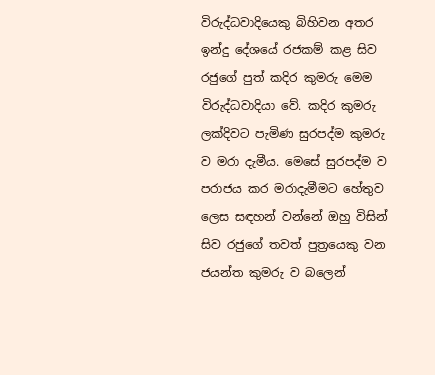විරුද්ධවාදියෙකු බිහිවන අතර ඉන්දු දේශයේ රජකම් කළ සිව රජුගේ පුත් කදිර කුමරු මෙම විරුද්ධවාදියා වේ. කදිර කුමරු ලක්දිවට පැමිණ සුරපද්ම කුමරු ව මරා දැමීය. මෙසේ සුරපද්ම ව පරාජය කර මරාදැමීමට හේතුව ලෙස සඳහන් වන්නේ ඔහු විසින් සිව රජුගේ තවත් පුත්‍රයෙකු වන ජයන්ත කුමරු ව බලෙන්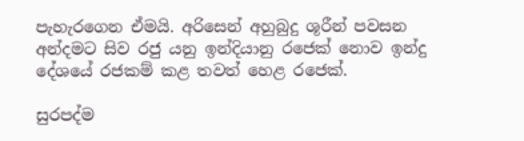පැහැරගෙන ඒමයි. අරිසෙන් අහුබුදු ශූරීන් පවසන අන්දමට සිව රජු යනු ඉන්දියානු රජෙක් නොව ඉන්දු දේශයේ රජකම් කළ තවත් හෙළ රජෙක්.

සුරපද්ම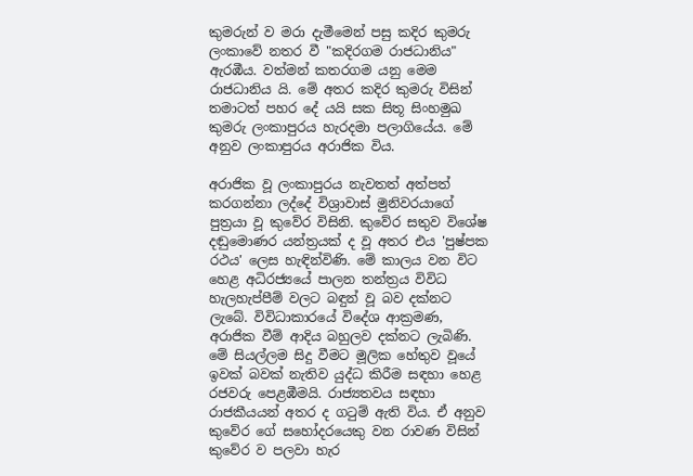කුමරුන් ව මරා දැමීමෙන් පසු කදිර කුමරු ලංකාවේ නතර වී "කදිරගම රාජධානිය" ඇරඹීය. වත්මන් කතරගම යනු මෙම රාජධානිය යි. මේ අතර කදිර කුමරු විසින් තමාටත් පහර දේ යයි සක සිතූ සිංහමුඛ කුමරු ලංකාපුරය හැරදමා පලාගියේය. මේ අනුව ලංකාපුරය අරාජික විය.

අරාජික වූ ලංකාපුරය නැවතත් අත්පත් කරගන්නා ලද්දේ විශ්‍රාවාස් මුනිවරයාගේ පුත්‍රයා වූ කුවේර විසිනි. කුවේර සතුව විශේෂ දඬුමොණර යන්ත්‍රයක් ද වූ අතර එය 'පුෂ්පක රථය' ලෙස හැඳින්විණි. මේ කාලය වන විට හෙළ අධිරජ්‍යයේ පාලන තන්ත්‍රය විවිධ හැලහැප්පීම් වලට බඳුන් වූ බව දක්නට ලැබේ. විවිධාකාරයේ විදේශ ආක්‍රමණ, අරාජික වීම් ආදිය බහුලව දක්නට ලැබිණි. මේ සියල්ලම සිදු වීමට මූලික හේතුව වූයේ ඉවක් බවක් නැතිව යුද්ධ කිරීම සඳහා හෙළ රජවරු පෙළඹීමයි. රාජ්‍යතවය සඳහා රාජකීයයන් අතර ද ගටුම් ඇති විය. ඒ අනුව කුවේර ගේ සහෝදරයෙකු වන රාවණ විසින් කුවේර ව පලවා හැර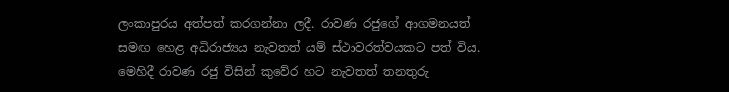ලංකාපුරය අත්පත් කරගන්නා ලදී. රාවණ රජුගේ ආගමනයත් සමඟ හෙළ අධිරාජ්‍යය නැවතත් යම් ස්ථාවරත්වයකට පත් විය. මෙහිදී රාවණ රජු විසින් කුවේර හට නැවතත් තනතුරු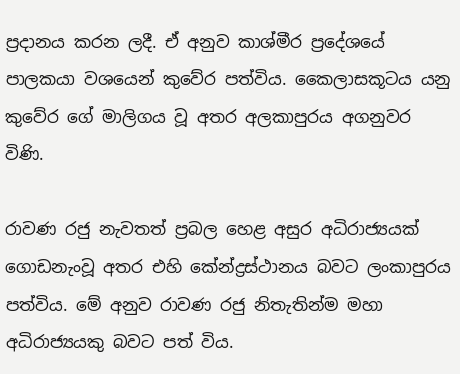ප්‍රදානය කරන ලදී. ඒ අනුව කාශ්මීර ප්‍රදේශයේ පාලකයා වශයෙන් කුවේර පත්විය. කෛලාසකූටය යනු කුවේර ගේ මාලිගය වූ අතර අලකාපුරය අගනුවර විණි.

රාවණ රජු නැවතත් ප්‍රබල හෙළ අසුර අධිරාජ්‍යයක් ගොඩනැංවූ අතර එහි කේන්ද්‍රස්ථානය බවට ලංකාපුරය පත්විය. මේ අනුව රාවණ රජු නිතැතින්ම මහා අධිරාජ්‍යයකු බවට පත් විය.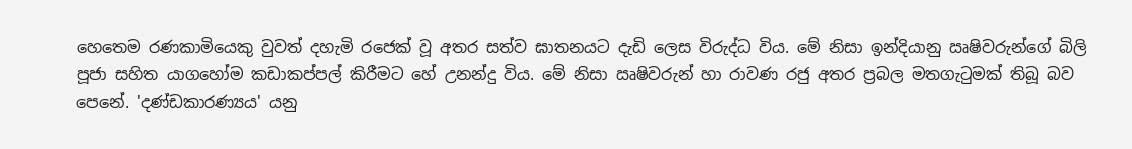හෙතෙම රණකාමියෙකු වුවත් දහැමි රජෙක් වූ අතර සත්ව ඝාතනයට දැඩි ලෙස විරුද්ධ විය. මේ නිසා ඉන්දියානු ඍෂිවරුන්ගේ බිලි පූජා සහිත යාගහෝම කඩාකප්පල් කිරීමට හේ උනන්දු විය. මේ නිසා ඍෂිවරුන් හා රාවණ රජු අතර ප්‍රබල මතගැටුමක් තිබූ බව පෙනේ. 'දණ්ඩකාරණ්‍යය' යනු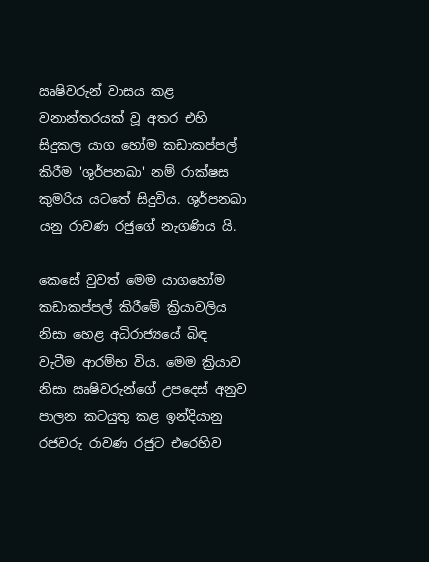ඍෂිවරුන් වාසය කළ වනාන්තරයක් වූ අතර එහි සිදුකල යාග හෝම කඩාකප්පල් කිරීම 'ශුර්පනඛා' නම් රාක්ෂස කුමරිය යටතේ සිදුවිය. ශුර්පනඛා යනු රාවණ රජුගේ නැගණිය යි.

කෙසේ වුවත් මෙම යාගහෝම කඩාකප්පල් කිරීමේ ක්‍රියාවලිය නිසා හෙළ අධිරාජ්‍යයේ බිඳ වැටීම ආරම්භ විය. මෙම ක්‍රියාව නිසා ඍෂිවරුන්ගේ උපදෙස් අනුව පාලන කටයුතු කළ ඉන්දියානු රජවරු රාවණ රජුට එරෙහිව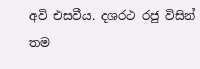අවි එසවීය. දශරථ රජු විසින් තම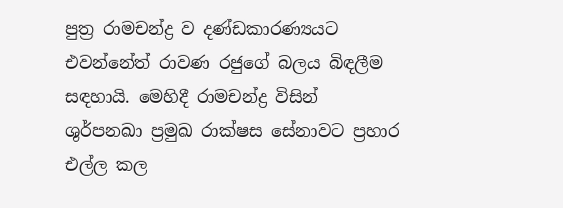පුත්‍ර රාමචන්ද්‍ර ව දණ්ඩකාරණ්‍යයට එවන්නේත් රාවණ රජුගේ බලය බිඳලීම සඳහායි. මෙහිදී රාමචන්ද්‍ර විසින් ශුර්පනඛා ප්‍රමුඛ රාක්ෂස සේනාවට ප්‍රහාර එල්ල කල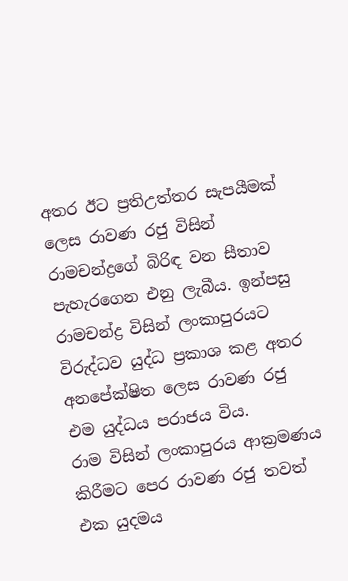අතර ඊට ප්‍රතිඋත්තර සැපයීමක් ලෙස රාවණ රජු විසින් රාමචන්ද්‍රගේ බිරිඳ වන සීතාව පැහැරගෙන එනු ලැබීය. ඉන්පසු රාමචන්ද්‍ර විසින් ලංකාපුරයට විරුද්ධව යුද්ධ ප්‍රකාශ කළ අතර අනපේක්ෂිත ලෙස රාවණ රජු එම යුද්ධය පරාජය විය.
රාම විසින් ලංකාපුරය ආක්‍රමණය කිරීමට පෙර රාවණ රජු තවත් එක යුදමය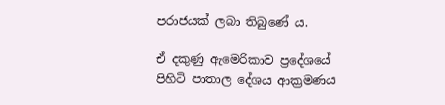පරාජයක් ලබා තිබුණේ ය.

ඒ දකුණු ඇමෙරිකාව ප්‍රදේශයේ පිහිටි පාතාල දේශය ආක්‍රමණය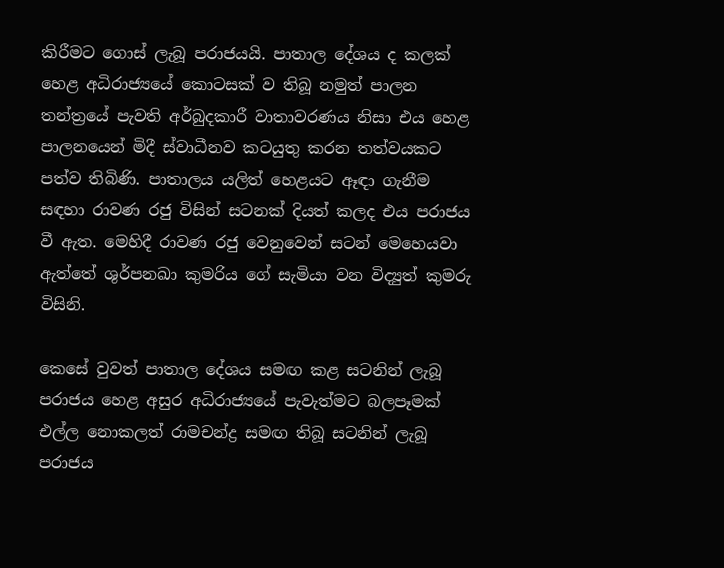කිරීමට ගොස් ලැබූ පරාජයයි. පාතාල දේශය ද කලක් හෙළ අධිරාජ්‍යයේ කොටසක් ව තිබූ නමුත් පාලන තන්ත්‍රයේ පැවති අර්බුදකාරී වාතාවරණය නිසා එය හෙළ පාලනයෙන් මිදී ස්වාධීනව කටයුතු කරන තත්වයකට පත්ව තිබිණි. පාතාලය යලිත් හෙළයට ඈඳා ගැනීම සඳහා රාවණ රජු විසින් සටනක් දියත් කලද එය පරාජය වී ඇත. මෙහිදී රාවණ රජු වෙනුවෙන් සටන් මෙහෙයවා ඇත්තේ ශුර්පනඛා කුමරිය ගේ සැමියා වන විද්‍යුත් කුමරු විසිනි.

කෙසේ වුවත් පාතාල දේශය සමඟ කළ සටනින් ලැබූ පරාජය හෙළ අසුර අධිරාජ්‍යයේ පැවැත්මට බලපෑමක් එල්ල නොකලත් රාමචන්ද්‍ර සමඟ තිබූ සටනින් ලැබූ පරාජය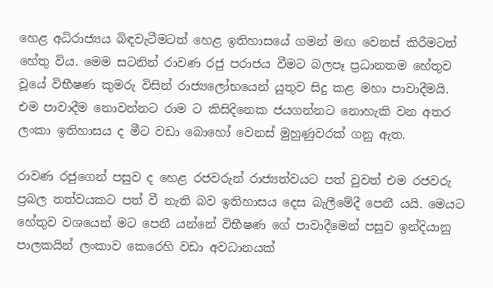හෙළ අධිරාජ්‍යය බිඳවැටීමටත් හෙළ ඉතිහාසයේ ගමන් මඟ වෙනස් කිරීමටත් හේතු විය. මෙම සටනින් රාවණ රජු පරාජය වීමට බලපෑ ප්‍රධානතම හේතුව වූයේ විභීෂණ කුමරු විසින් රාජ්‍යලෝභයෙන් යුතුව සිදු කළ මහා පාවාදීමයි. එම පාවාදීම නොවන්නට රාම ට කිසිදිනෙක ජයගන්නට නොහැකි වන අතර ලංකා ඉතිහාසය ද මීට වඩා බොහෝ වෙනස් මුහුණුවරක් ගනු ඇත.

රාවණ රජුගෙන් පසුව ද හෙළ රජවරුන් රාජ්‍යත්වයට පත් වුවත් එම රජවරු ප්‍රබල තත්වයකට පත් වී නැති බව ඉතිහාසය දෙස බැලීමේදී පෙනී යයි. මෙයට හේතුව වශයෙන් මට පෙනී යන්නේ විභීෂණ ගේ පාවාදීමෙන් පසුව ඉන්දියානු පාලකයින් ලංකාව කෙරෙහි වඩා අවධානයක්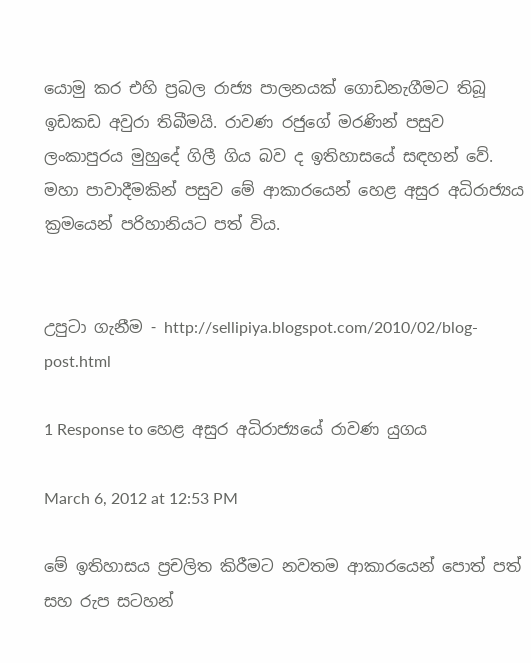යොමු කර එහි ප්‍රබල රාජ්‍ය පාලනයක් ගොඩනැගීමට තිබූ ඉඩකඩ අවුරා තිබීමයි. රාවණ රජුගේ මරණින් පසුව ලංකාපුරය මුහුදේ ගිලී ගිය බව ද ඉතිහාසයේ සඳහන් වේ. මහා පාවාදීමකින් පසුව මේ ආකාරයෙන් හෙළ අසුර අධිරාජ්‍යය ක්‍රමයෙන් පරිහානියට පත් විය.


උපුටා ගැනීම - http://sellipiya.blogspot.com/2010/02/blog-post.html

1 Response to හෙළ අසුර අධිරාජ්‍යයේ රාවණ යුගය

March 6, 2012 at 12:53 PM

මේ ඉතිහාසය ප්‍රචලිත කිරීමට නවතම ආකාරයෙන් පොත් පත් සහ රුප සටහන්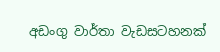අඩංගු වාර්තා වැඩසටහනක්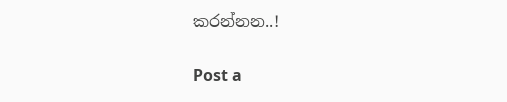කරන්නන..!

Post a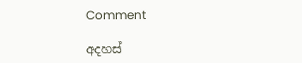Comment

අදහස්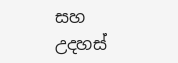සහ උදහස්